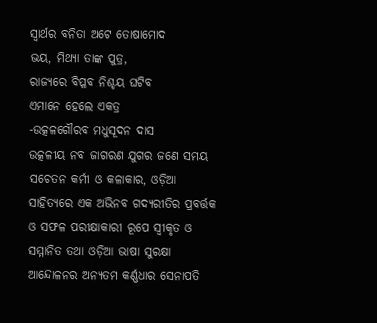ସ୍ବାର୍ଥର ବନିତା ଅଟେ ତୋଷାମୋଦ
ଭୟ, ମିଥ୍ୟା ତାଙ୍କ ପୁତ୍ର,
ରାଜ୍ୟରେ ବିପ୍ଳବ ନିଶ୍ଚୟ ଘଟିବ
ଏମାନେ ହେଲେ ଏକତ୍ର
-ଉତ୍କଳଗୌରବ ମଧୁସୂଦନ ଦାସ
ଉତ୍କଳୀୟ ନବ ଜାଗରଣ ଯୁଗର ଜଣେ ସମୟ ସଚେତନ କର୍ମୀ ଓ କଳାକାର, ଓଡ଼ିଆ ସାହିତ୍ୟରେ ଏକ ଅଭିନବ ଗଦ୍ୟରୀତିର ପ୍ରବର୍ତ୍ତକ ଓ ସଫଳ ପରୀକ୍ଷାକାରୀ ରୂପେ ସ୍ବୀକୃତ ଓ ସମ୍ମାନିତ ତଥା ଓଡ଼ିଆ ଭାଷା ସୁରକ୍ଷା ଆନ୍ଦୋଳନର ଅନ୍ୟତମ କର୍ଣ୍ଣଧାର ସେନାପତି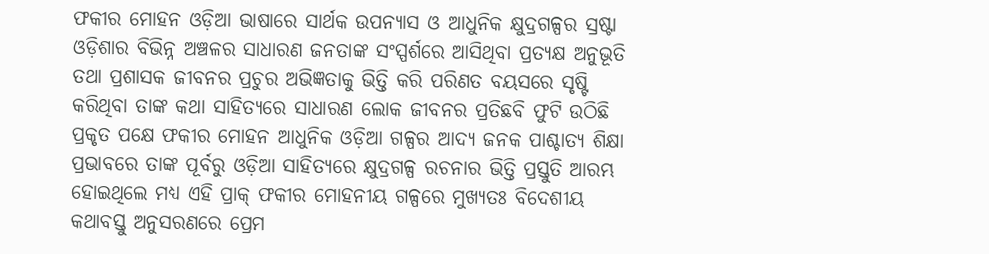ଫକୀର ମୋହନ ଓଡ଼ିଆ ଭାଷାରେ ସାର୍ଥକ ଉପନ୍ୟାସ ଓ ଆଧୁନିକ କ୍ଷୁଦ୍ରଗଳ୍ପର ସ୍ରଷ୍ଟା ଓଡ଼ିଶାର ବିଭିନ୍ନ ଅଞ୍ଚଳର ସାଧାରଣ ଜନତାଙ୍କ ସଂସ୍ପର୍ଶରେ ଆସିଥିବା ପ୍ରତ୍ୟକ୍ଷ ଅନୁଭୂତି ତଥା ପ୍ରଶାସକ ଜୀବନର ପ୍ରଚୁର ଅଭିଜ୍ଞତାକୁ ଭିତ୍ତି କରି ପରିଣତ ବୟସରେ ସୃଷ୍ଟି କରିଥିବା ତାଙ୍କ କଥା ସାହିତ୍ୟରେ ସାଧାରଣ ଲୋକ ଜୀବନର ପ୍ରତିଛବି ଫୁଟି ଉଠିଛି
ପ୍ରକୃତ ପକ୍ଷେ ଫକୀର ମୋହନ ଆଧୁନିକ ଓଡ଼ିଆ ଗଳ୍ପର ଆଦ୍ୟ ଜନକ ପାଶ୍ଚାତ୍ୟ ଶିକ୍ଷା ପ୍ରଭାବରେ ତାଙ୍କ ପୂର୍ବରୁ ଓଡ଼ିଆ ସାହିତ୍ୟରେ କ୍ଷୁଦ୍ରଗଳ୍ପ ରଚନାର ଭିତ୍ତି ପ୍ରସ୍ତୁତି ଆରମ୍ଭ ହୋଇଥିଲେ ମଧ୍ୟ ଏହି ପ୍ରାକ୍ ଫକୀର ମୋହନୀୟ ଗଳ୍ପରେ ମୁଖ୍ୟତଃ ବିଦେଶୀୟ କଥାବସ୍ତୁ ଅନୁସରଣରେ ପ୍ରେମ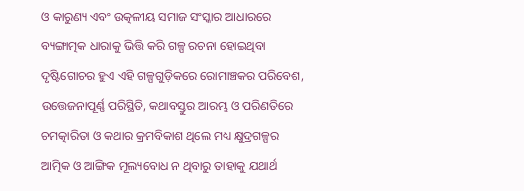ଓ କାରୁଣ୍ୟ ଏବଂ ଉତ୍କଳୀୟ ସମାଜ ସଂସ୍କାର ଆଧାରରେ ବ୍ୟଙ୍ଗାତ୍ମକ ଧାରାକୁ ଭିତ୍ତି କରି ଗଳ୍ପ ରଚନା ହୋଇଥିବା ଦୃଷ୍ଟିଗୋଚର ହୁଏ ଏହି ଗଳ୍ପଗୁଡ଼ିକରେ ରୋମାଞ୍ଚକର ପରିବେଶ, ଉତ୍ତେଜନାପୂର୍ଣ୍ଣ ପରିସ୍ଥିତି, କଥାବସ୍ତୁର ଆରମ୍ଭ ଓ ପରିଣତିରେ ଚମତ୍କାରିତା ଓ କଥାର କ୍ରମବିକାଶ ଥିଲେ ମଧ୍ୟ କ୍ଷୁଦ୍ରଗଳ୍ପର ଆତ୍ମିକ ଓ ଆଙ୍ଗିକ ମୂଲ୍ୟବୋଧ ନ ଥିବାରୁ ତାହାକୁ ଯଥାର୍ଥ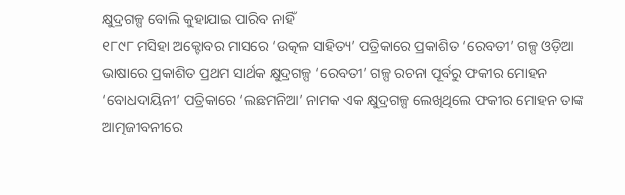କ୍ଷୁଦ୍ରଗଳ୍ପ ବୋଲି କୁହାଯାଇ ପାରିବ ନାହିଁ
୧୮୯୮ ମସିହା ଅକ୍ଟୋବର ମାସରେ ‘ଉତ୍କଳ ସାହିତ୍ୟ’ ପତ୍ରିକାରେ ପ୍ରକାଶିତ ‘ରେବତୀ’ ଗଳ୍ପ ଓଡ଼ିଆ ଭାଷାରେ ପ୍ରକାଶିତ ପ୍ରଥମ ସାର୍ଥକ କ୍ଷୁଦ୍ରଗଳ୍ପ ‘ରେବତୀ’ ଗଳ୍ପ ରଚନା ପୂର୍ବରୁ ଫକୀର ମୋହନ ‘ବୋଧଦାୟିନୀ’ ପତ୍ରିକାରେ ‘ଲଛମନିଆ’ ନାମକ ଏକ କ୍ଷୁଦ୍ରଗଳ୍ପ ଲେଖିଥିଲେ ଫକୀର ମୋହନ ତାଙ୍କ ଆତ୍ମଜୀବନୀରେ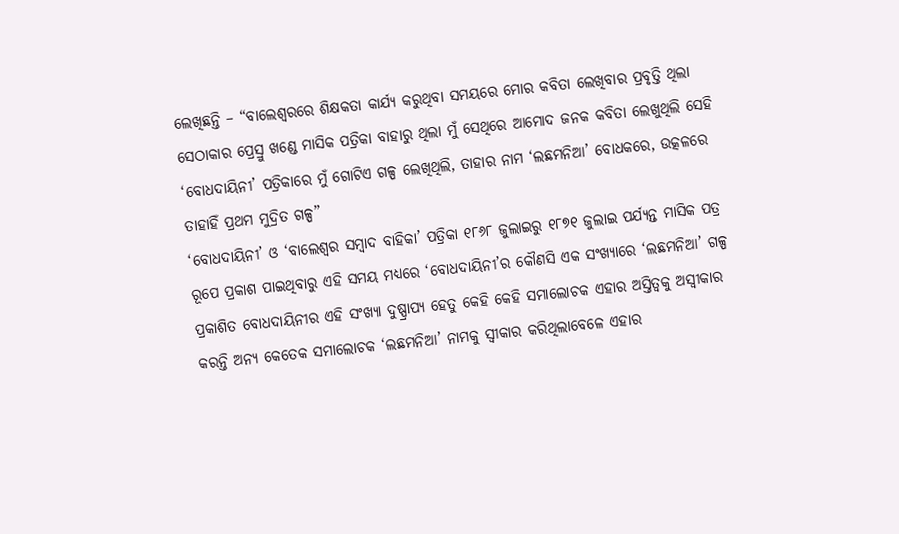ଲେଖିଛନ୍ତି – “ବାଲେଶ୍ବରରେ ଶିକ୍ଷକତା କାର୍ଯ୍ୟ କରୁଥିବା ସମୟରେ ମୋର କବିତା ଲେଖିବାର ପ୍ରବୃତ୍ତି ଥିଲା ସେଠାକାର ପ୍ରେସ୍ରୁ ଖଣ୍ଡେ ମାସିକ ପତ୍ରିକା ବାହାରୁ ଥିଲା ମୁଁ ସେଥିରେ ଆମୋଦ ଜନକ କବିତା ଲେଖୁଥିଲି ସେହି ‘ବୋଧଦାୟିନୀ’ ପତ୍ରିକାରେ ମୁଁ ଗୋଟିଏ ଗଳ୍ପ ଲେଖିଥିଲି, ତାହାର ନାମ ‘ଲଛମନିଆ’ ବୋଧକରେ, ଉତ୍କଳରେ ତାହାହିଁ ପ୍ରଥମ ମୁଦ୍ରିତ ଗଳ୍ପ”
‘ବୋଧଦାୟିନୀ’ ଓ ‘ବାଲେଶ୍ବର ସମ୍ବାଦ ବାହିକା’ ପତ୍ରିକା ୧୮୬୮ ଜୁଲାଇରୁ ୧୮୭୧ ଜୁଲାଇ ପର୍ଯ୍ୟନ୍ତ ମାସିକ ପତ୍ର ରୂପେ ପ୍ରକାଶ ପାଇଥିବାରୁ ଏହି ସମୟ ମଧ୍ୟରେ ‘ବୋଧଦାୟିନୀ’ର କୌଣସି ଏକ ସଂଖ୍ୟାରେ ‘ଲଛମନିଆ’ ଗଳ୍ପ ପ୍ରକାଶିତ ବୋଧଦାୟିନୀର ଏହି ସଂଖ୍ୟା ଦୁଷ୍ପ୍ରାପ୍ୟ ହେତୁ କେହି କେହି ସମାଲୋଚକ ଏହାର ଅସ୍ତିତ୍ବକୁ ଅସ୍ବୀକାର କରନ୍ତି ଅନ୍ୟ କେତେକ ସମାଲୋଚକ ‘ଲଛମନିଆ’ ନାମକୁ ସ୍ବୀକାର କରିଥିଲାବେଳେ ଏହାର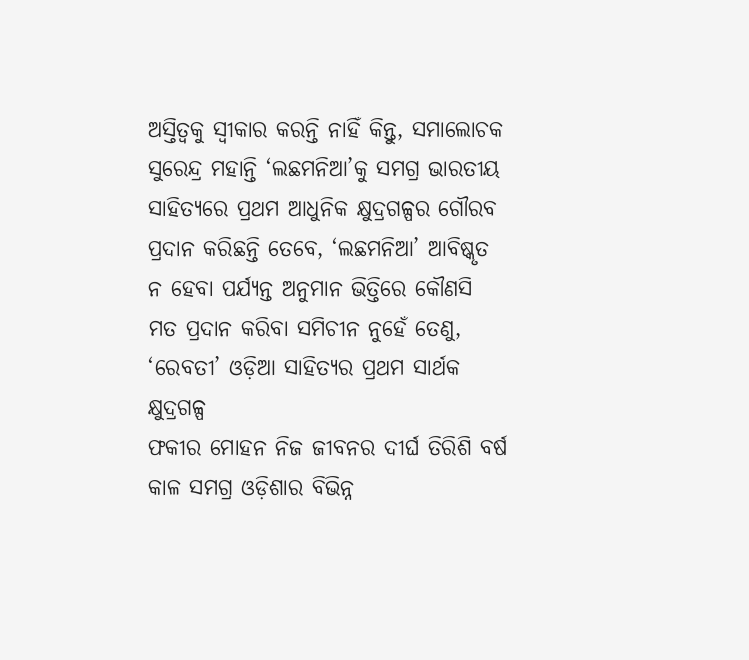ଅସ୍ତିତ୍ବକୁ ସ୍ବୀକାର କରନ୍ତି ନାହିଁ କିନ୍ତୁ, ସମାଲୋଚକ ସୁରେନ୍ଦ୍ର ମହାନ୍ତି ‘ଲଛମନିଆ’କୁ ସମଗ୍ର ଭାରତୀୟ ସାହିତ୍ୟରେ ପ୍ରଥମ ଆଧୁନିକ କ୍ଷୁଦ୍ରଗଳ୍ପର ଗୌରବ ପ୍ରଦାନ କରିଛନ୍ତି ତେବେ, ‘ଲଛମନିଆ’ ଆବିଷ୍କୃତ ନ ହେବା ପର୍ଯ୍ୟନ୍ତ ଅନୁମାନ ଭିତ୍ତିରେ କୌଣସି ମତ ପ୍ରଦାନ କରିବା ସମିଚୀନ ନୁହେଁ ତେଣୁ, ‘ରେବତୀ’ ଓଡ଼ିଆ ସାହିତ୍ୟର ପ୍ରଥମ ସାର୍ଥକ କ୍ଷୁଦ୍ରଗଳ୍ପ
ଫକୀର ମୋହନ ନିଜ ଜୀବନର ଦୀର୍ଘ ତିରିଶି ବର୍ଷ କାଳ ସମଗ୍ର ଓଡ଼ିଶାର ବିଭିନ୍ନ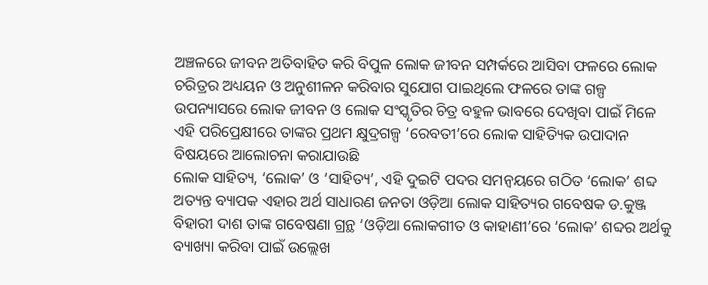ଅଞ୍ଚଳରେ ଜୀବନ ଅତିବାହିତ କରି ବିପୁଳ ଲୋକ ଜୀବନ ସମ୍ପର୍କରେ ଆସିବା ଫଳରେ ଲୋକ ଚରିତ୍ରର ଅଧ୍ୟୟନ ଓ ଅନୁଶୀଳନ କରିବାର ସୁଯୋଗ ପାଇଥିଲେ ଫଳରେ ତାଙ୍କ ଗଳ୍ପ ଉପନ୍ୟାସରେ ଲୋକ ଜୀବନ ଓ ଲୋକ ସଂସ୍କୃତିର ଚିତ୍ର ବହୁଳ ଭାବରେ ଦେଖିବା ପାଇଁ ମିଳେ ଏହି ପରିପ୍ରେକ୍ଷୀରେ ତାଙ୍କର ପ୍ରଥମ କ୍ଷୁଦ୍ରଗଳ୍ପ ‘ରେବତୀ’ରେ ଲୋକ ସାହିତ୍ୟିକ ଉପାଦାନ ବିଷୟରେ ଆଲୋଚନା କରାଯାଉଛି
ଲୋକ ସାହିତ୍ୟ, ‘ଲୋକ’ ଓ ‘ସାହିତ୍ୟ’, ଏହି ଦୁଇଟି ପଦର ସମନ୍ବୟରେ ଗଠିତ ‘ଲୋକ’ ଶବ୍ଦ ଅତ୍ୟନ୍ତ ବ୍ୟାପକ ଏହାର ଅର୍ଥ ସାଧାରଣ ଜନତା ଓଡ଼ିଆ ଲୋକ ସାହିତ୍ୟର ଗବେଷକ ଡ.କୁଞ୍ଜ ବିହାରୀ ଦାଶ ତାଙ୍କ ଗବେଷଣା ଗ୍ରନ୍ଥ ‘ଓଡ଼ିଆ ଲୋକଗୀତ ଓ କାହାଣୀ’ରେ ‘ଲୋକ’ ଶବ୍ଦର ଅର୍ଥକୁ ବ୍ୟାଖ୍ୟା କରିବା ପାଇଁ ଉଲ୍ଲେଖ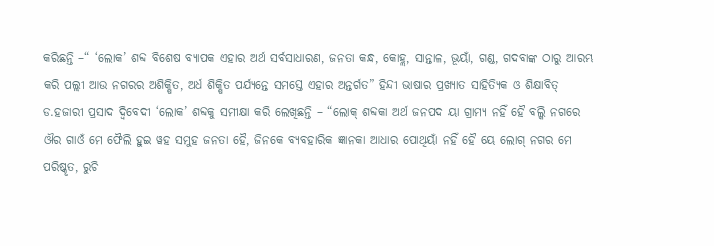କରିଛନ୍ତି –“ ‘ଲୋକ’ ଶବ୍ଦ ବିଶେଷ ବ୍ୟାପକ ଏହାର ଅର୍ଥ ସର୍ବସାଧାରଣ, ଜନତା କନ୍ଧ, କୋହ୍ଲ, ସାନ୍ତାଳ, ଭୂୟାଁ, ଗଣ୍ଡ, ଗଦବାଙ୍କ ଠାରୁ ଆରମ୍ଭ କରି ପଲ୍ଲୀ ଆଉ ନଗରର ଅଶିକ୍ଷିତ, ଅର୍ଧ ଶିକ୍ଷିତ ପର୍ଯ୍ୟନ୍ତେ ସମସ୍ତେ ଏହାର ଅନ୍ତର୍ଗତ” ହିନ୍ଦୀ ଭାଷାର ପ୍ରଖ୍ୟାତ ସାହିତ୍ୟିକ ଓ ଶିକ୍ଷାବିତ୍ ଡ.ହଜାରୀ ପ୍ରସାଦ ଦ୍ବିବେଦୀ ‘ଲୋକ’ ଶବ୍ଦକୁ ସମୀକ୍ଷା କରି ଲେଖିଛନ୍ତି – “ଲୋକ୍ ଶବ୍ଦକା ଅର୍ଥ ଜନପଦ ୟା ଗ୍ରାମ୍ୟ ନହିଁ ହୈ ବଲ୍କି ନଗରେ ଔର ଗାଓଁ ମେ ଫୈଲି ହୁଇ ୱହ ସମୁହ ଜନତା ହୈ, ଜିନକେ ବ୍ୟବହାରିକ ଜ୍ଞାନକା ଆଧାର ପୋଥିୟାଁ ନହିଁ ହୈ ୟେ ଲୋଗ୍ ନଗର ମେ ପରିଷ୍କୃତ, ରୁଚି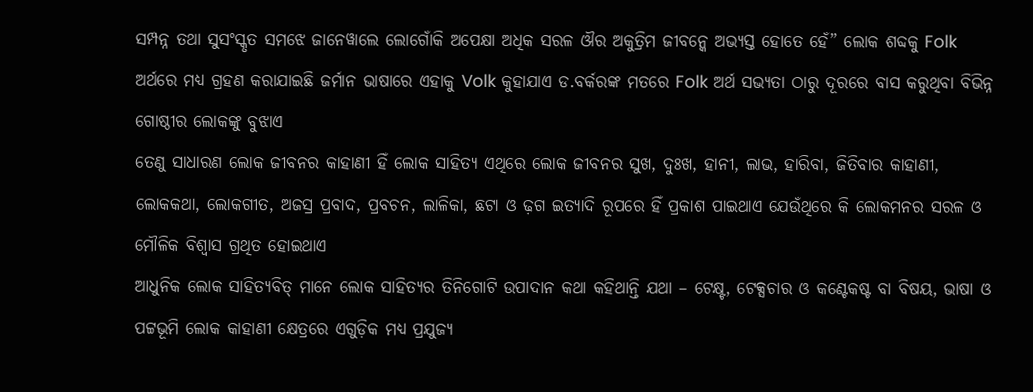ସମ୍ପନ୍ନ ତଥା ସୁସଂସ୍କୃତ ସମଝେ ଜାନେୱାଲେ ଲୋଗୋଁକି ଅପେକ୍ଷା ଅଧିକ ସରଳ ଔର ଅକୁତ୍ରିମ ଜୀବନ୍କେ ଅଭ୍ୟସ୍ତ ହୋତେ ହେଁ” ଲୋକ ଶବ୍ଦକୁ Folk ଅର୍ଥରେ ମଧ୍ୟ ଗ୍ରହଣ କରାଯାଇଛି ଜର୍ମାନ ଭାଷାରେ ଏହାକୁ Volk କୁହାଯାଏ ଡ.ବର୍କରଙ୍କ ମତରେ Folk ଅର୍ଥ ସଭ୍ୟତା ଠାରୁ ଦୂରରେ ବାସ କରୁଥିବା ବିଭିନ୍ନ ଗୋଷ୍ଠୀର ଲୋକଙ୍କୁ ବୁଝାଏ
ତେଣୁ ସାଧାରଣ ଲୋକ ଜୀବନର କାହାଣୀ ହିଁ ଲୋକ ସାହିତ୍ୟ ଏଥିରେ ଲୋକ ଜୀବନର ସୁଖ, ଦୁଃଖ, ହାନୀ, ଲାଭ, ହାରିବା, ଜିତିବାର କାହାଣୀ, ଲୋକକଥା, ଲୋକଗୀତ, ଅଜସ୍ର ପ୍ରବାଦ, ପ୍ରବଚନ, ଲାଳିକା, ଛଟା ଓ ଢ଼ଗ ଇତ୍ୟାଦି ରୂପରେ ହିଁ ପ୍ରକାଶ ପାଇଥାଏ ଯେଉଁଥିରେ କି ଲୋକମନର ସରଳ ଓ ମୌଳିକ ବିଶ୍ବାସ ଗ୍ରଥିତ ହୋଇଥାଏ
ଆଧୁନିକ ଲୋକ ସାହିତ୍ୟବିତ୍ ମାନେ ଲୋକ ସାହିତ୍ୟର ତିନିଗୋଟି ଉପାଦାନ କଥା କହିଥାନ୍ତି ଯଥା – ଟେକ୍ଷ୍ଟ, ଟେକ୍ସଚାର ଓ କଣ୍ଟେକଷ୍ଟ ବା ବିଷୟ, ଭାଷା ଓ ପଟ୍ଟଭୂମି ଲୋକ କାହାଣୀ କ୍ଷେତ୍ରରେ ଏଗୁଡ଼ିକ ମଧ୍ୟ ପ୍ରଯୁଜ୍ୟ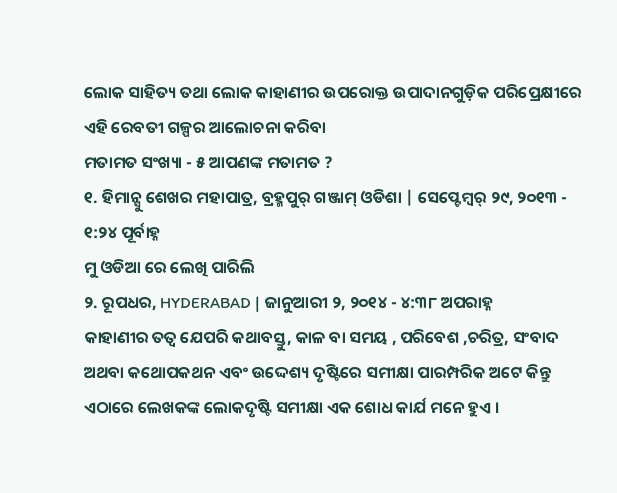ଲୋକ ସାହିତ୍ୟ ତଥା ଲୋକ କାହାଣୀର ଉପରୋକ୍ତ ଉପାଦାନଗୁଡ଼ିକ ପରିପ୍ରେକ୍ଷୀରେ ଏହି ରେବତୀ ଗଳ୍ପର ଆଲୋଚନା କରିବା
ମତାମତ ସଂଖ୍ୟା - ୫ ଆପଣଙ୍କ ମତାମତ ?
୧. ହିମାନ୍ସୁ ଶେଖର ମହାପାତ୍ର, ବ୍ରହ୍ମପୁର୍ ଗଞ୍ଜାମ୍ ଓଡିଶା | ସେପ୍ଟେମ୍ବର୍ ୨୯, ୨୦୧୩ - ୧:୨୪ ପୂର୍ବାହ୍ନ
ମୁ ଓଡିଆ ରେ ଲେଖି ପାରିଲି
୨. ରୂପଧର, HYDERABAD | ଜାନୁଆରୀ ୨, ୨୦୧୪ - ୪:୩୮ ଅପରାହ୍ନ
କାହାଣୀର ତତ୍ଵ ଯେପରି କଥାବସ୍ତୁ, କାଳ ବା ସମୟ , ପରିବେଶ ,ଚରିତ୍ର, ସଂବାଦ ଅଥବା କଥୋପକଥନ ଏବଂ ଉଦ୍ଦେଶ୍ୟ ଦୃଷ୍ଟିରେ ସମୀକ୍ଷା ପାରମ୍ପରିକ ଅଟେ କିନ୍ତୁ ଏଠାରେ ଲେଖକଙ୍କ ଲୋକଦୃଷ୍ଟି ସମୀକ୍ଷା ଏକ ଶୋଧ କାର୍ଯ ମନେ ହୁଏ ।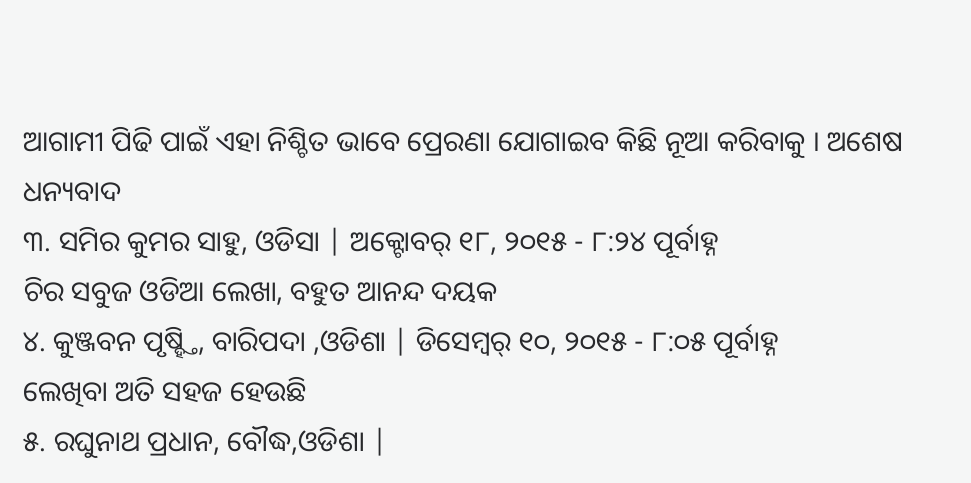ଆଗାମୀ ପିଢି ପାଇଁ ଏହା ନିଶ୍ଚିତ ଭାବେ ପ୍ରେରଣା ଯୋଗାଇବ କିଛି ନୂଆ କରିବାକୁ । ଅଶେଷ ଧନ୍ୟବାଦ
୩. ସମିର କୁମର ସାହୁ, ଓଡିସା | ଅକ୍ଟୋବର୍ ୧୮, ୨୦୧୫ - ୮:୨୪ ପୂର୍ବାହ୍ନ
ଚିର ସବୁଜ ଓଡିଆ ଲେଖା, ବହୁତ ଆନନ୍ଦ ଦୟକ
୪. କୁଞ୍ଜବନ ପୃଷ୍ହ୍ତି, ବାରିପଦା ,ଓଡିଶା | ଡିସେମ୍ବର୍ ୧୦, ୨୦୧୫ - ୮:୦୫ ପୂର୍ବାହ୍ନ
ଲେଖିବା ଅତି ସହଜ ହେଉଛି
୫. ରଘୁନାଥ ପ୍ରଧାନ, ବୌଦ୍ଧ,ଓଡିଶା |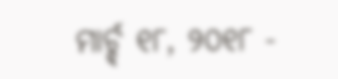ମାର୍ଚ୍ଚ୍ ୧୮, ୨୦୧୮ -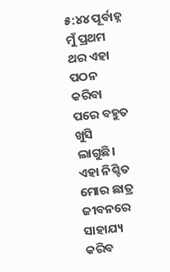୫:୪୪ ପୂର୍ବାହ୍ନ
ମୁଁ ପ୍ରଥମ ଥର ଏହା ପଠନ କରିବା ପରେ ବହୁତ ଖୁସି ଲାଗୁଛି।
ଏହା ନିଶ୍ଚିତ ମୋର ଛାତ୍ର ଜୀବନରେ ସାହାଯ୍ୟ କରିବ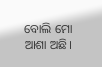ବୋଲି ମୋ ଆଶା ଅଛି।